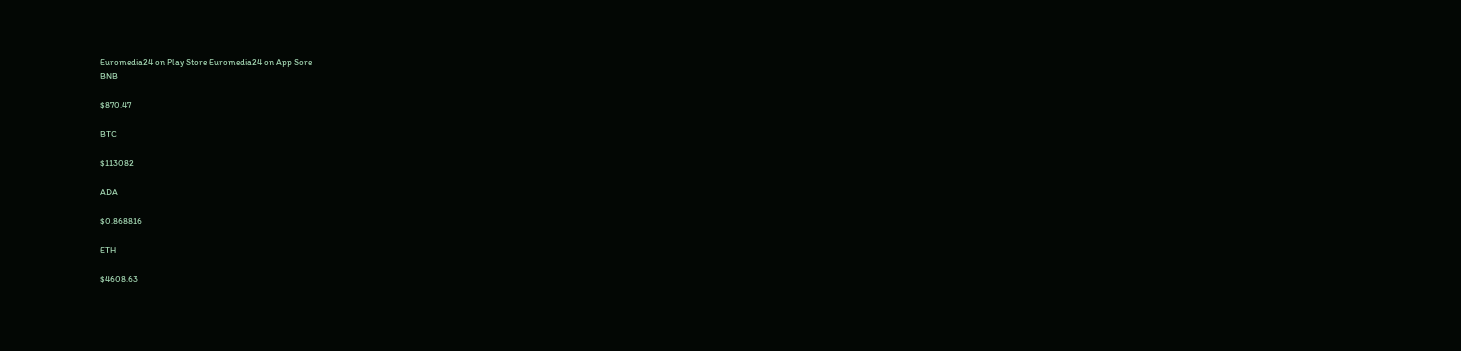Euromedia24 on Play Store Euromedia24 on App Sore
BNB

$870.47

BTC

$113082

ADA

$0.868816

ETH

$4608.63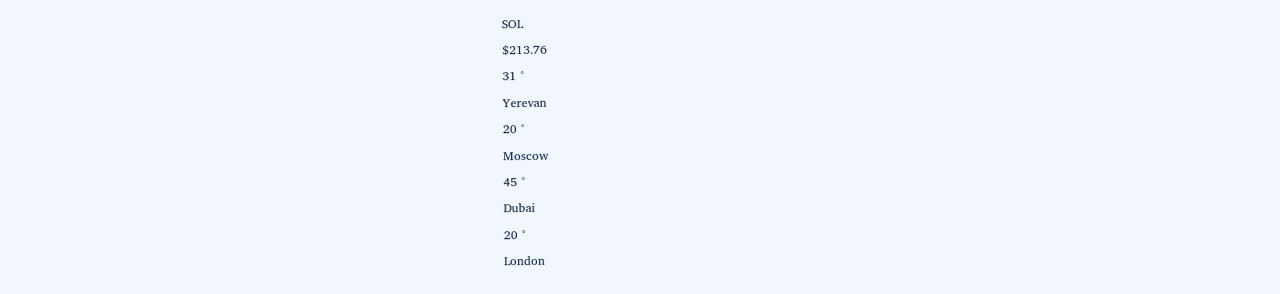SOL

$213.76

31 °

Yerevan

20 °

Moscow

45 °

Dubai

20 °

London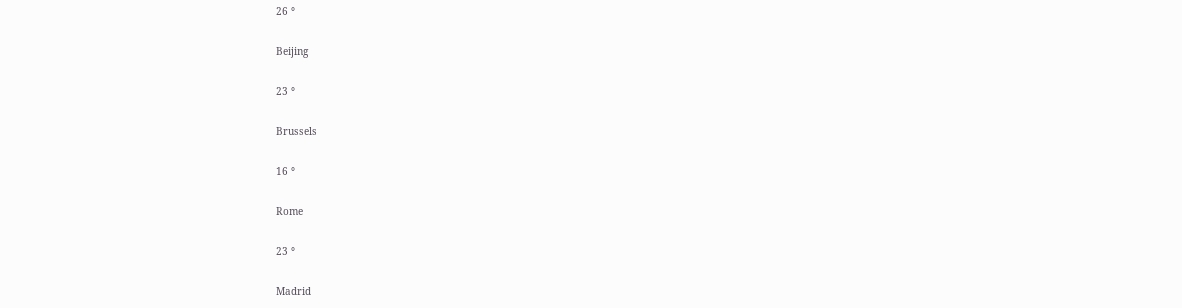26 °

Beijing

23 °

Brussels

16 °

Rome

23 °

Madrid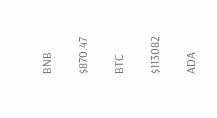BNB

$870.47

BTC

$113082

ADA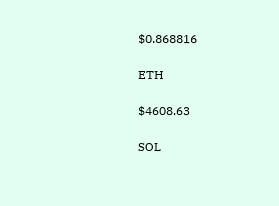$0.868816

ETH

$4608.63

SOL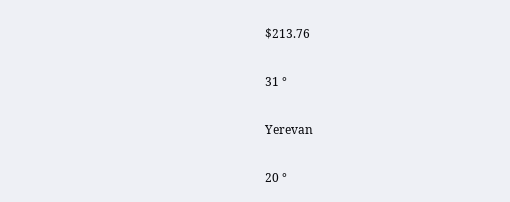$213.76

31 °

Yerevan

20 °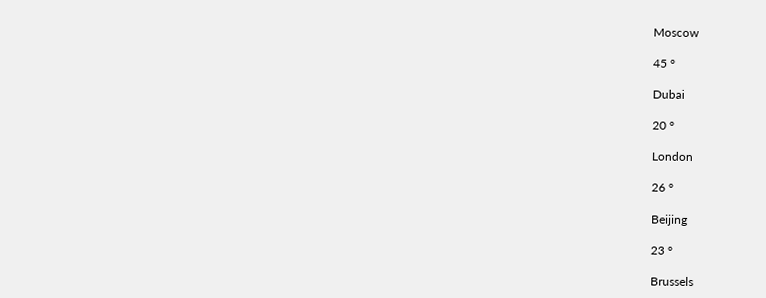Moscow

45 °

Dubai

20 °

London

26 °

Beijing

23 °

Brussels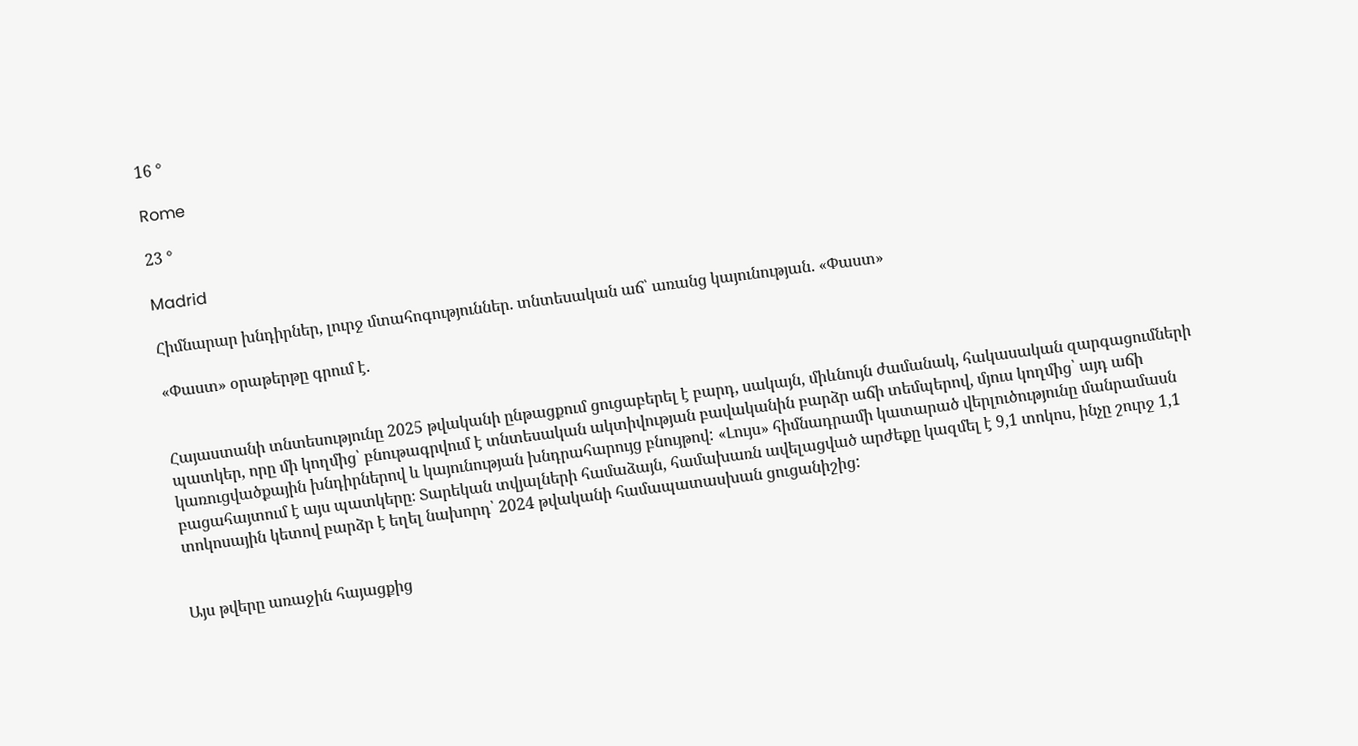16 °

Rome

23 °

Madrid

Հիմնարար խնդիրներ, լուրջ մտահոգություններ. տնտեսական աճ՝ առանց կայունության. «Փաստ»

«Փաստ» օրաթերթը գրում է.


Հայաստանի տնտեսությունը 2025 թվականի ընթացքում ցուցաբերել է բարդ, սակայն, միևնույն ժամանակ, հակասական զարգացումների պատկեր, որը մի կողմից՝ բնութագրվում է տնտեսական ակտիվության բավականին բարձր աճի տեմպերով, մյուս կողմից՝ այդ աճի կառուցվածքային խնդիրներով և կայունության խնդրահարույց բնույթով: «Լույս» հիմնադրամի կատարած վերլուծությունը մանրամասն բացահայտում է այս պատկերը։ Տարեկան տվյալների համաձայն, համախառն ավելացված արժեքը կազմել է 9,1 տոկոս, ինչը շուրջ 1,1 տոկոսային կետով բարձր է եղել նախորդ՝ 2024 թվականի համապատասխան ցուցանիշից:


Այս թվերը առաջին հայացքից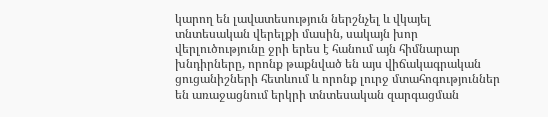կարող են լավատեսություն ներշնչել և վկայել տնտեսական վերելքի մասին, սակայն խոր վերլուծությունը ջրի երես է հանում այն հիմնարար խնդիրները, որոնք թաքնված են այս վիճակագրական ցուցանիշների հետևում և որոնք լուրջ մտահոգություններ են առաջացնում երկրի տնտեսական զարգացման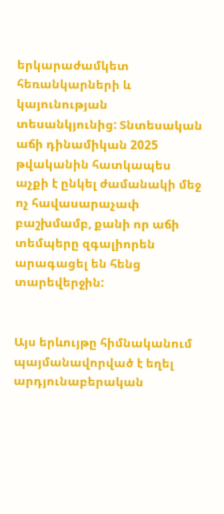երկարաժամկետ հեռանկարների և կայունության տեսանկյունից: Տնտեսական աճի դինամիկան 2025 թվականին հատկապես աչքի է ընկել ժամանակի մեջ ոչ հավասարաչափ բաշխմամբ, քանի որ աճի տեմպերը զգալիորեն արագացել են հենց տարեվերջին:


Այս երևույթը հիմնականում պայմանավորված է եղել արդյունաբերական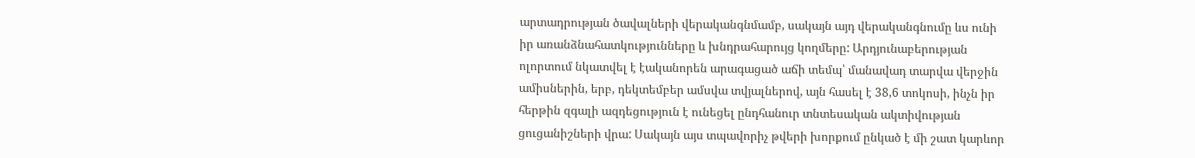արտադրության ծավալների վերականգնմամբ, սակայն այդ վերականգնումը ևս ունի իր առանձնահատկությունները և խնդրահարույց կողմերը: Արդյունաբերության ոլորտում նկատվել է էականորեն արագացած աճի տեմպ՝ մանավադ տարվա վերջին ամիսներին, երբ, դեկտեմբեր ամսվա տվյալներով, այն հասել է 38,6 տոկոսի, ինչն իր հերթին զգալի ազդեցություն է ունեցել ընդհանուր տնտեսական ակտիվության ցուցանիշների վրա: Սակայն այս տպավորիչ թվերի խորքում ընկած է մի շատ կարևոր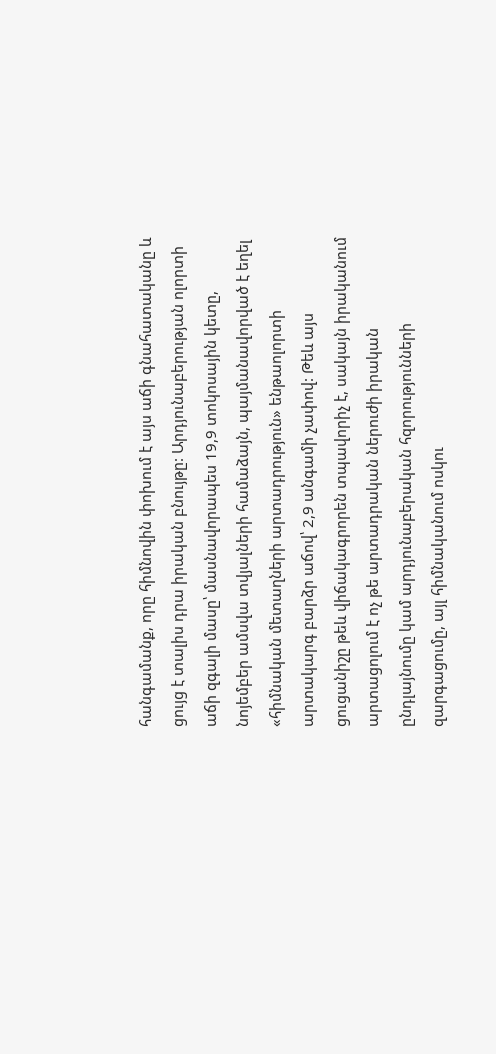հանգամանք, որը հիմնովին փոխում է այս աճի գնահատականը և ցույց է տալիս դրա իրական բնույթը: Արդյունաբերության ոլորտի աճի զգալի մասը՝ մասնավորապես 19,9 տոկոսային կետը, նոյեմբեր ամսվա տվյալների համաձայն, պայմանավորված է եղել «հիմնական մետաղների արտադրություն» ենթաոլորտի արտակարգ բարձր աճով՝ 2,9 անգամի չափով: Թեև այս ցուցանիշը թեև վիճակագրորեն տպավորիչ է, սակայն իրականում արտացոլում է ոչ թե արտադրական ներուժի իրական ընդլայնումը կամ արդյունաբերական հզորությունների զարգացումը, այլ հիմնականում ոսկու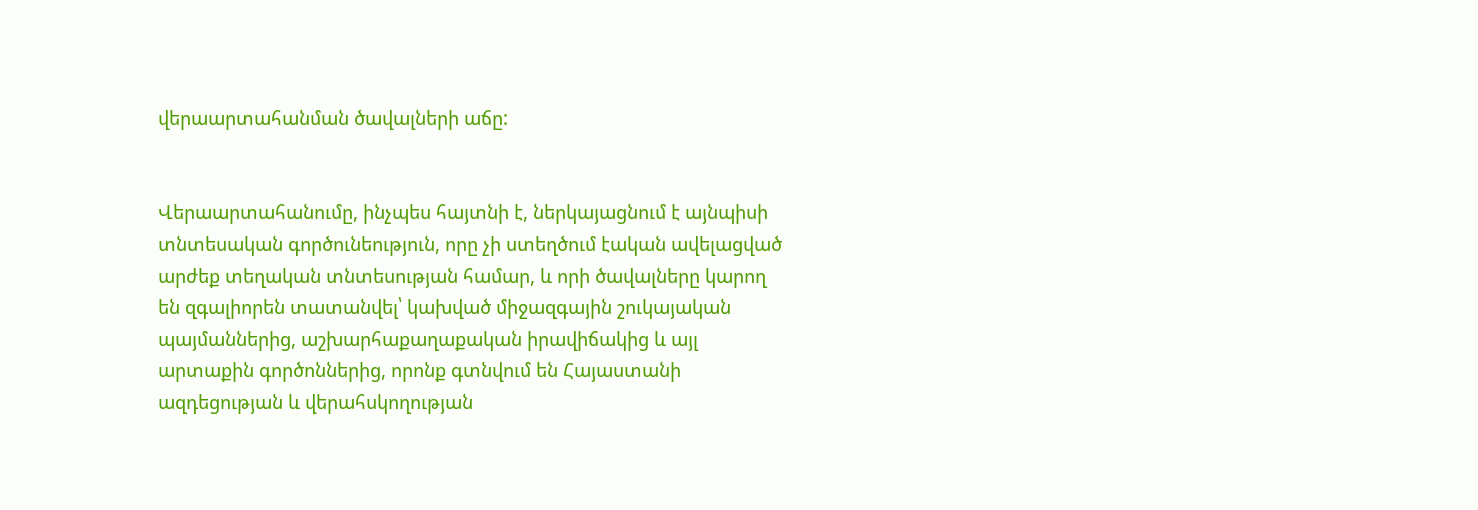վերաարտահանման ծավալների աճը:


Վերաարտահանումը, ինչպես հայտնի է, ներկայացնում է այնպիսի տնտեսական գործունեություն, որը չի ստեղծում էական ավելացված արժեք տեղական տնտեսության համար, և որի ծավալները կարող են զգալիորեն տատանվել՝ կախված միջազգային շուկայական պայմաններից, աշխարհաքաղաքական իրավիճակից և այլ արտաքին գործոններից, որոնք գտնվում են Հայաստանի ազդեցության և վերահսկողության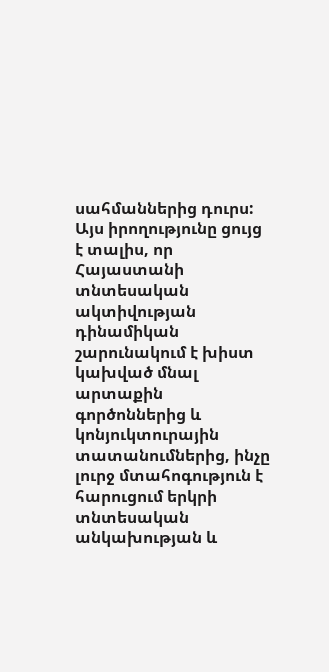սահմաններից դուրս: Այս իրողությունը ցույց է տալիս, որ Հայաստանի տնտեսական ակտիվության դինամիկան շարունակում է խիստ կախված մնալ արտաքին գործոններից և կոնյուկտուրային տատանումներից, ինչը լուրջ մտահոգություն է հարուցում երկրի տնտեսական անկախության և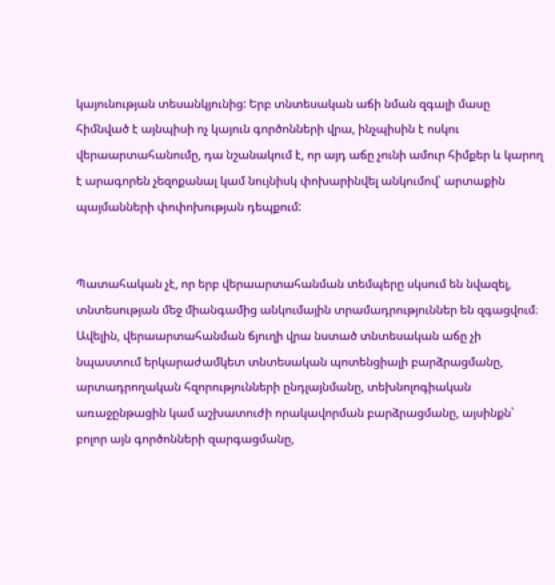կայունության տեսանկյունից: Երբ տնտեսական աճի նման զգալի մասը հիմնված է այնպիսի ոչ կայուն գործոնների վրա, ինչպիսին է ոսկու վերաարտահանումը, դա նշանակում է, որ այդ աճը չունի ամուր հիմքեր և կարող է արագորեն չեզոքանալ կամ նույնիսկ փոխարինվել անկումով՝ արտաքին պայմանների փոփոխության դեպքում:


Պատահական չէ, որ երբ վերաարտահանման տեմպերը սկսում են նվազել, տնտեսության մեջ միանգամից անկումային տրամադրություններ են զգացվում։ Ավելին, վերաարտահանման ճյուղի վրա նստած տնտեսական աճը չի նպաստում երկարաժամկետ տնտեսական պոտենցիալի բարձրացմանը, արտադրողական հզորությունների ընդլայնմանը, տեխնոլոգիական առաջընթացին կամ աշխատուժի որակավորման բարձրացմանը, այսինքն՝ բոլոր այն գործոնների զարգացմանը,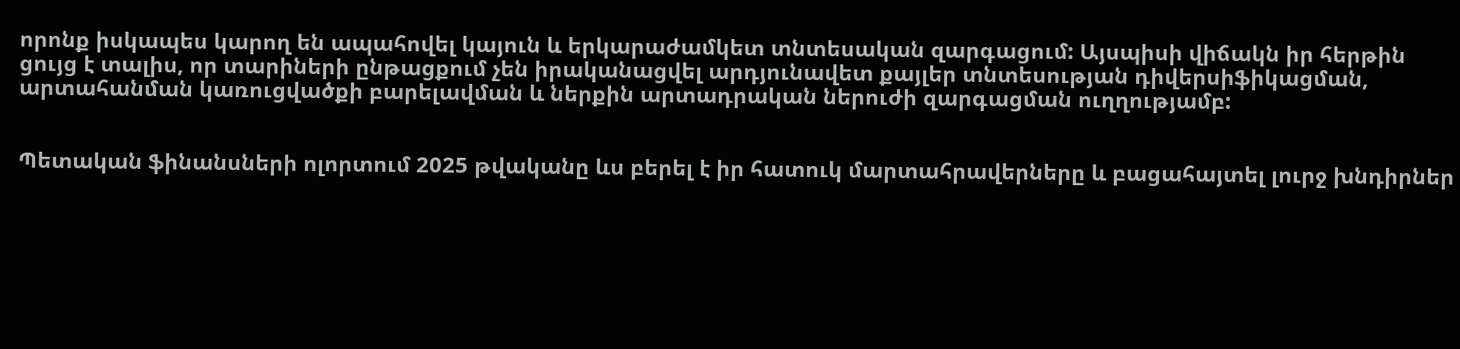որոնք իսկապես կարող են ապահովել կայուն և երկարաժամկետ տնտեսական զարգացում: Այսպիսի վիճակն իր հերթին ցույց է տալիս, որ տարիների ընթացքում չեն իրականացվել արդյունավետ քայլեր տնտեսության դիվերսիֆիկացման, արտահանման կառուցվածքի բարելավման և ներքին արտադրական ներուժի զարգացման ուղղությամբ:


Պետական ֆինանսների ոլորտում 2025 թվականը ևս բերել է իր հատուկ մարտահրավերները և բացահայտել լուրջ խնդիրներ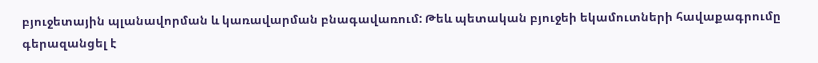բյուջետային պլանավորման և կառավարման բնագավառում: Թեև պետական բյուջեի եկամուտների հավաքագրումը գերազանցել է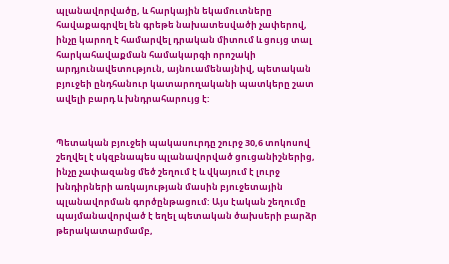պլանավորվածը, և հարկային եկամուտները հավաքագրվել են գրեթե նախատեսվածի չափերով, ինչը կարող է համարվել դրական միտում և ցույց տալ հարկահավաքման համակարգի որոշակի արդյունավետություն, այնուամենայնիվ, պետական բյուջեի ընդհանուր կատարողականի պատկերը շատ ավելի բարդ և խնդրահարույց է:


Պետական բյուջեի պակասուրդը շուրջ 30,6 տոկոսով շեղվել է սկզբնապես պլանավորված ցուցանիշներից, ինչը չափազանց մեծ շեղում է և վկայում է լուրջ խնդիրների առկայության մասին բյուջետային պլանավորման գործընթացում: Այս էական շեղումը պայմանավորված է եղել պետական ծախսերի բարձր թերակատարմամբ,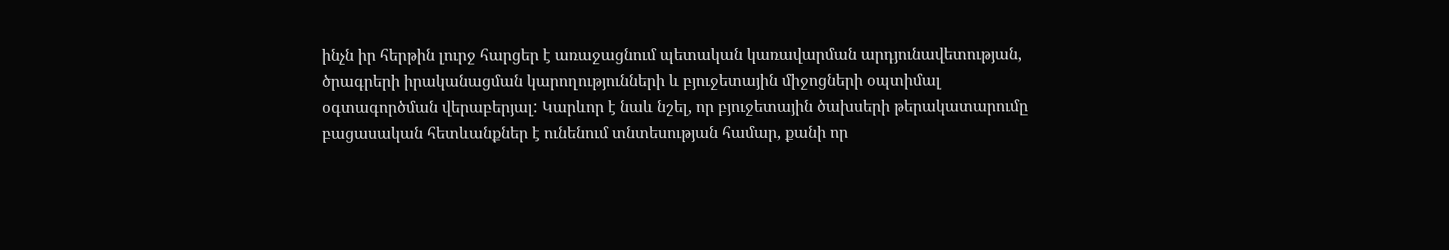ինչն իր հերթին լուրջ հարցեր է առաջացնում պետական կառավարման արդյունավետության, ծրագրերի իրականացման կարողությունների և բյուջետային միջոցների օպտիմալ օգտագործման վերաբերյալ: Կարևոր է նաև նշել, որ բյուջետային ծախսերի թերակատարումը բացասական հետևանքներ է ունենում տնտեսության համար, քանի որ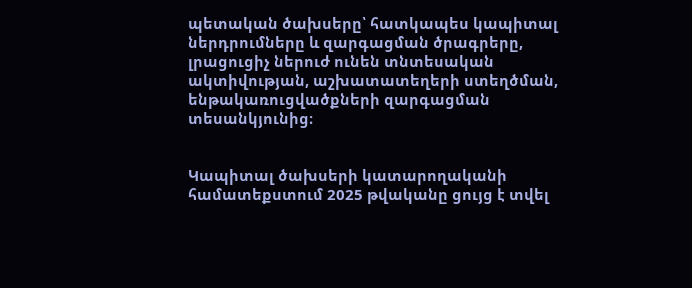պետական ծախսերը՝ հատկապես կապիտալ ներդրումները և զարգացման ծրագրերը, լրացուցիչ ներուժ ունեն տնտեսական ակտիվության, աշխատատեղերի ստեղծման, ենթակառուցվածքների զարգացման տեսանկյունից։


Կապիտալ ծախսերի կատարողականի համատեքստում 2025 թվականը ցույց է տվել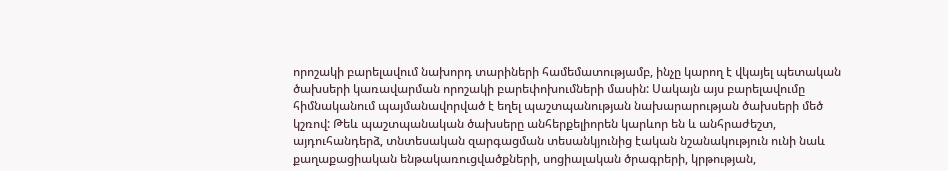որոշակի բարելավում նախորդ տարիների համեմատությամբ, ինչը կարող է վկայել պետական ծախսերի կառավարման որոշակի բարեփոխումների մասին: Սակայն այս բարելավումը հիմնականում պայմանավորված է եղել պաշտպանության նախարարության ծախսերի մեծ կշռով: Թեև պաշտպանական ծախսերը անհերքելիորեն կարևոր են և անհրաժեշտ, այդուհանդերձ, տնտեսական զարգացման տեսանկյունից էական նշանակություն ունի նաև քաղաքացիական ենթակառուցվածքների, սոցիալական ծրագրերի, կրթության,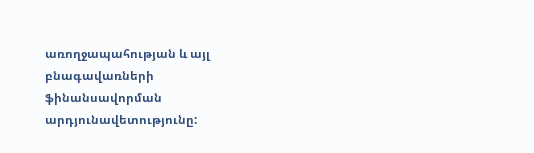առողջապահության և այլ բնագավառների ֆինանսավորման արդյունավետությունը: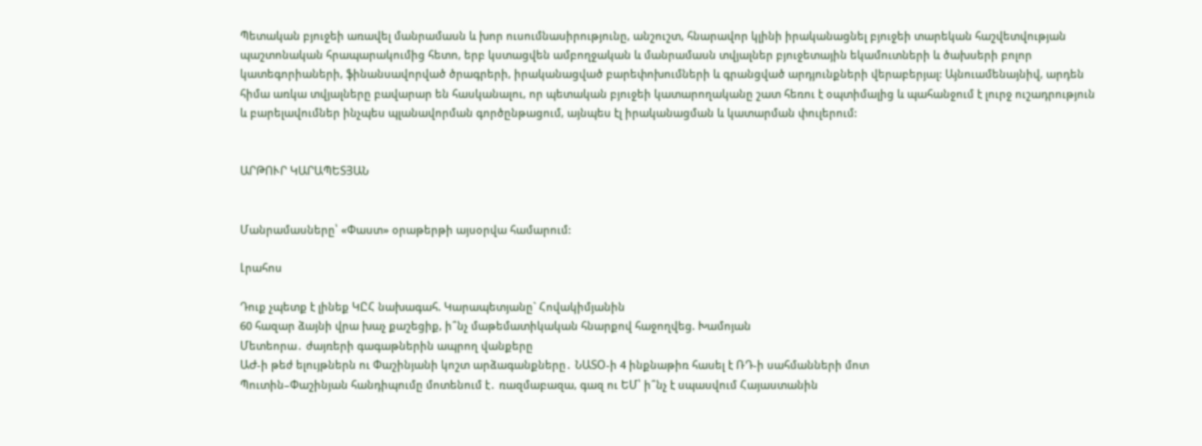Պետական բյուջեի առավել մանրամասն և խոր ուսումնասիրությունը, անշուշտ, հնարավոր կլինի իրականացնել բյուջեի տարեկան հաշվետվության պաշտոնական հրապարակումից հետո, երբ կստացվեն ամբողջական և մանրամասն տվյալներ բյուջետային եկամուտների և ծախսերի բոլոր կատեգորիաների, ֆինանսավորված ծրագրերի, իրականացված բարեփոխումների և գրանցված արդյունքների վերաբերյալ: Այնուամենայնիվ, արդեն հիմա առկա տվյալները բավարար են հասկանալու, որ պետական բյուջեի կատարողականը շատ հեռու է օպտիմալից և պահանջում է լուրջ ուշադրություն և բարելավումներ ինչպես պլանավորման գործընթացում, այնպես էլ իրականացման և կատարման փուլերում:


ԱՐԹՈՒՐ ԿԱՐԱՊԵՏՅԱՆ


Մանրամասները՝ «Փաստ» օրաթերթի այսօրվա համարում:

Լրահոս

Դուք չպետք է լինեք ԿԸՀ նախագահ. Կարապետյանը` Հովակիմյանին
60 հազար ձայնի վրա խաչ քաշեցիք, ի՞նչ մաթեմատիկական հնարքով հաջողվեց. Խամոյան
Մետեորա․ ժայռերի գագաթներին ապրող վանքերը
ԱԺ-ի թեժ ելույթներն ու Փաշինյանի կոշտ արձագանքները․ ՆԱՏՕ-ի 4 ինքնաթիռ հասել է ՌԴ-ի սահմանների մոտ
Պուտին–Փաշինյան հանդիպումը մոտենում է․ ռազմաբազա, գազ ու ԵՄ՝ ի՞նչ է սպասվում Հայաստանին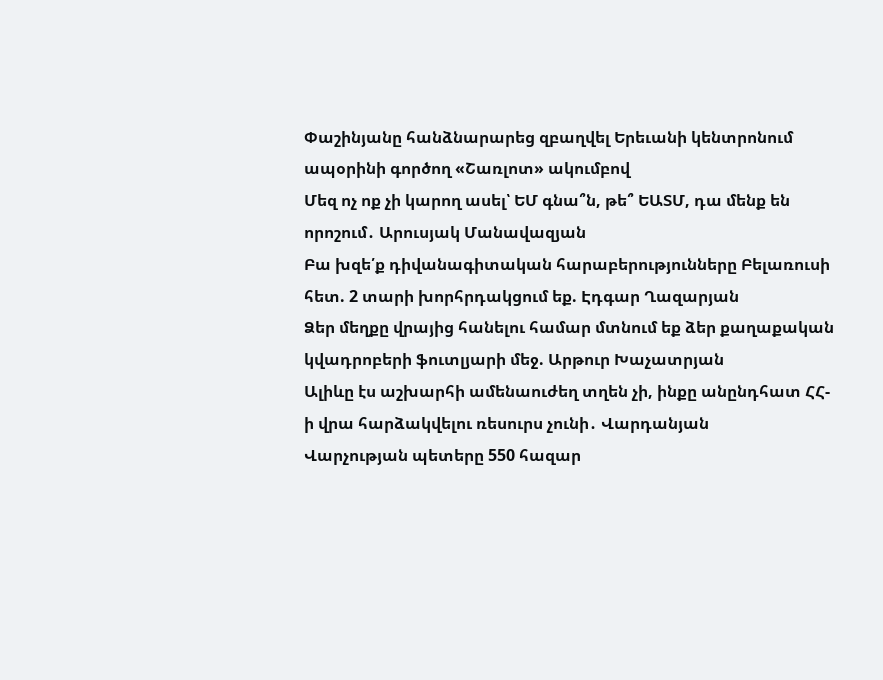Փաշինյանը հանձնարարեց զբաղվել Երեւանի կենտրոնում ապօրինի գործող «Շառլոտ» ակումբով
Մեզ ոչ ոք չի կարող ասել՝ ԵՄ գնա՞ն, թե՞ ԵԱՏՄ, դա մենք են որոշում․ Արուսյակ Մանավազյան
Բա խզե՛ք դիվանագիտական հարաբերությունները Բելառուսի հետ. 2 տարի խորհրդակցում եք. Էդգար Ղազարյան
Ձեր մեղքը վրայից հանելու համար մտնում եք ձեր քաղաքական կվադրոբերի ֆուտլյարի մեջ. Արթուր Խաչատրյան
Ալիևը էս աշխարհի ամենաուժեղ տղեն չի, ինքը անընդհատ ՀՀ-ի վրա հարձակվելու ռեսուրս չունի․ Վարդանյան
Վարչության պետերը 550 հազար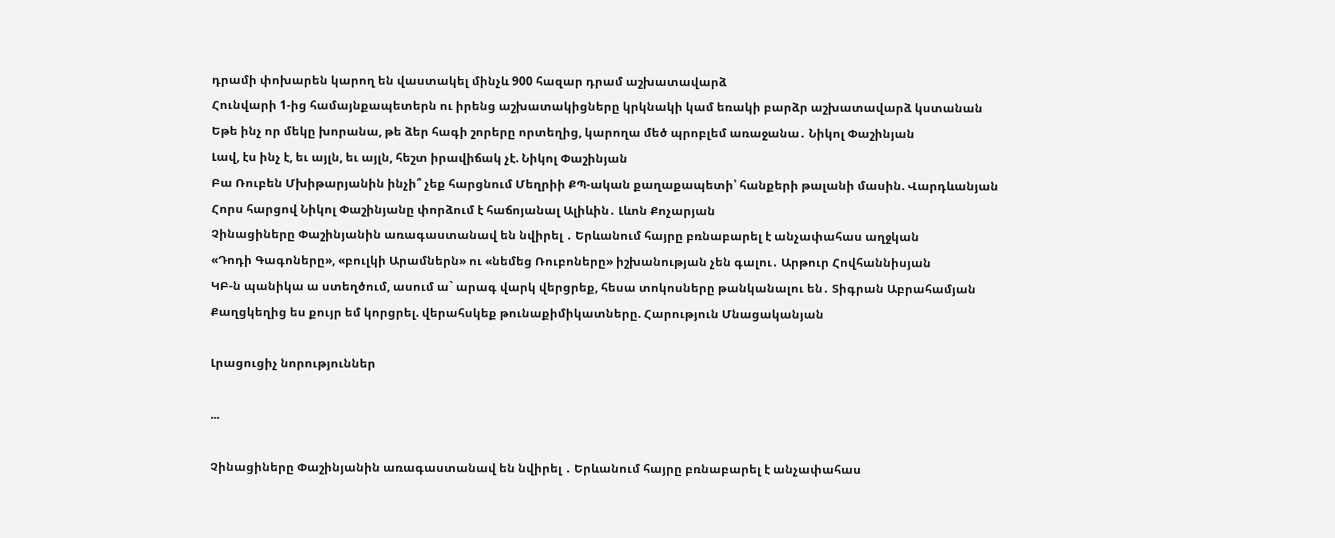դրամի փոխարեն կարող են վաստակել մինչև 900 հազար դրամ աշխատավարձ
Հունվարի 1-ից համայնքապետերն ու իրենց աշխատակիցները կրկնակի կամ եռակի բարձր աշխատավարձ կստանան
Եթե ինչ որ մեկը խորանա, թե ձեր հագի շորերը որտեղից, կարողա մեծ պրոբլեմ առաջանա․ Նիկոլ Փաշինյան
Լավ, էս ինչ է, եւ այլն, եւ այլն, հեշտ իրավիճակ չէ. Նիկոլ Փաշինյան
Բա Ռուբեն Մխիթարյանին ինչի՞ չեք հարցնում Մեղրիի ՔՊ-ական քաղաքապետի՝ հանքերի թալանի մասին. Վարդևանյան
Հորս հարցով Նիկոլ Փաշինյանը փորձում է հաճոյանալ Ալիևին․ Լևոն Քոչարյան
Չինացիները Փաշինյանին առագաստանավ են նվիրել ․ Երևանում հայրը բռնաբարել է անչափահաս աղջկան
«Դոդի Գագոները», «բուլկի Արամներն» ու «նեմեց Ռուբոները» իշխանության չեն գալու․ Արթուր Հովհաննիսյան
ԿԲ-ն պանիկա ա ստեղծում, ասում ա` արագ վարկ վերցրեք, հեսա տոկոսները թանկանալու են․ Տիգրան Աբրահամյան
Քաղցկեղից ես քույր եմ կորցրել. վերահսկեք թունաքիմիկատները. Հարություն Մնացականյան

Լրացուցիչ նորություններ

...

Չինացիները Փաշինյանին առագաստանավ են նվիրել ․ Երևանում հայրը բռնաբարել է անչափահաս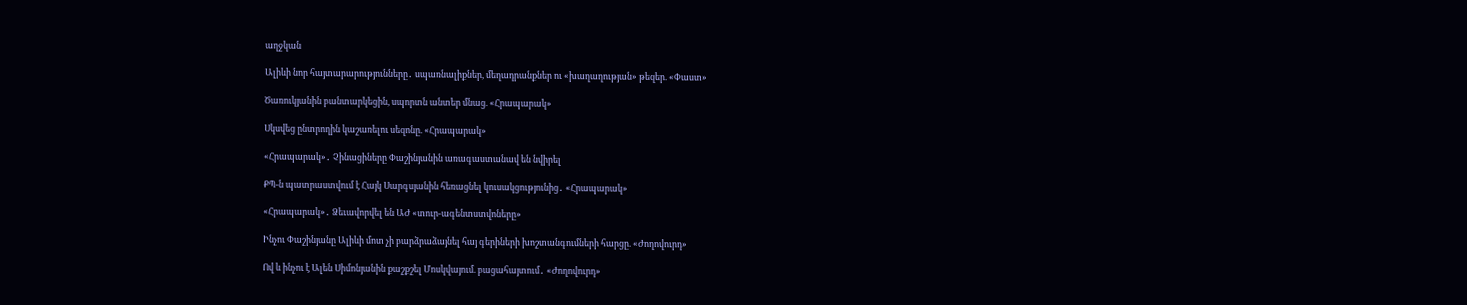աղջկան

Ալիևի նոր հայտարարությունները․ սպառնալիքներ, մեղադրանքներ ու «խաղաղության» թեզեր. «Փաստ»

Ծառուկյանին բանտարկեցին, սպորտն անտեր մնաց. «Հրապարակ»

Սկսվեց ընտրողին կաշառելու սեզոնը. «Հրապարակ»

«Հրապարակ»․ Չինացիները Փաշինյանին առագաստանավ են նվիրել

ՔՊ-ն պատրաստվում է Հայկ Սարգսյանին հեռացնել կուսակցությունից․ «Հրապարակ»

«Հրապարակ»․ Ձեւավորվել են ԱԺ «տուր-ագենտստվոները»

Ինչու Փաշինյանը Ալիևի մոտ չի բարձրաձայնել հայ գերիների խոշտանգումների հարցը. «Ժողովուրդ»

Ով և ինչու է Ալեն Սիմոնյանին քաշքշել Մոսկվայում. բացահայտում․ «Ժողովուրդ»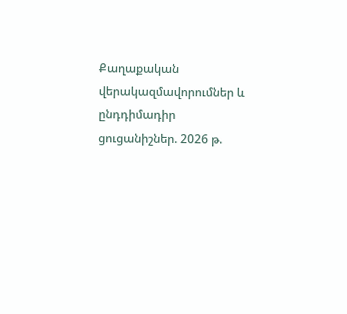Քաղաքական վերակազմավորումներ և ընդդիմադիր ցուցանիշներ. 2026 թ.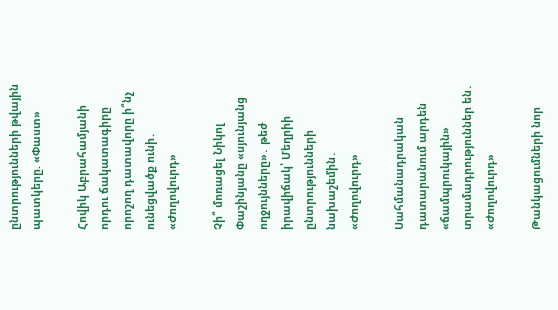ընտրությունների թվային պատկերը. «Փաստ»

Հովիկ Աբրահամյանի որդու ճակատագիրը որոշող դատավորը ի՞նչ ունեցվածք ունի․ «Ժողովուրդ»

Չի՞ մոռացել Նիկոլ Փաշինյանը «սյունյանց ողջույնները»․ թեժ իրավիճակ՝ Մեղրիի ընտրությունների նախաշեմին․ «Ժողովուրդ»

Սահմանադրական դատարանում արդեն «ճամպրուկային» տրամադրություններ են․ «Ժողովուրդ»

Թանկացումների նոր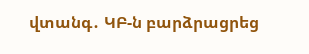վտանգ․ ԿԲ-ն բարձրացրեց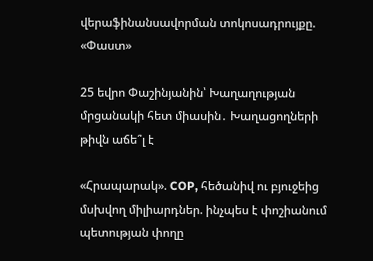վերաֆինանսավորման տոկոսադրույքը. «Փաստ»

25 եվրո Փաշինյանին՝ Խաղաղության մրցանակի հետ միասին․ Խաղացողների թիվն աճե՞լ է

«Հրապարակ». COP, հեծանիվ ու բյուջեից մսխվող միլիարդներ. ինչպես է փոշիանում պետության փողը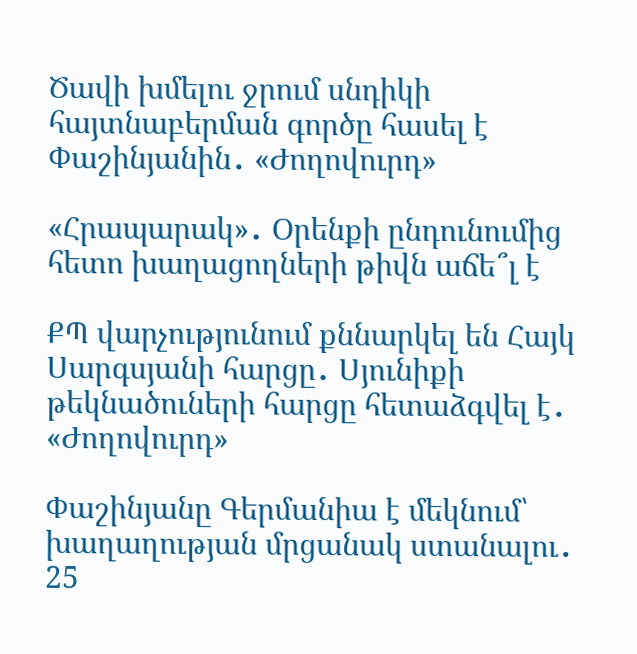Ծավի խմելու ջրում սնդիկի հայտնաբերման գործը հասել է Փաշինյանին․ «Ժողովուրդ»

«Հրապարակ»․ Օրենքի ընդունումից հետո խաղացողների թիվն աճե՞լ է

ՔՊ վարչությունում քննարկել են Հայկ Սարգսյանի հարցը․ Սյունիքի թեկնածուների հարցը հետաձգվել է․ «Ժողովուրդ»

Փաշինյանը Գերմանիա է մեկնում՝ խաղաղության մրցանակ ստանալու․ 25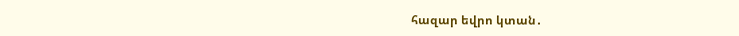հազար եվրո կտան․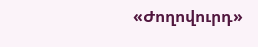«Ժողովուրդ»